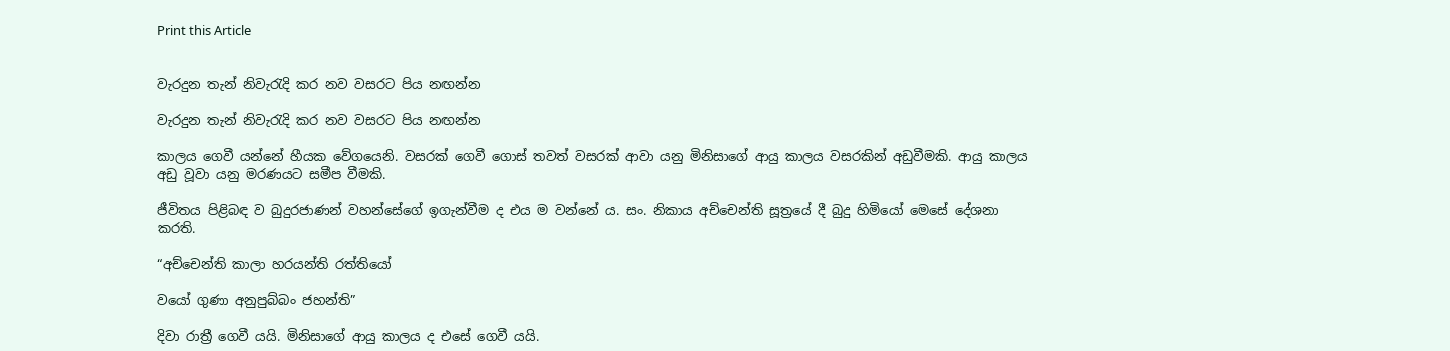Print this Article


වැරදුන තැන් නිවැරැදි කර නව වසරට පිය නඟන්න

වැරදුන තැන් නිවැරැදි කර නව වසරට පිය නඟන්න

කාලය ගෙවී යන්නේ හීයක වේගයෙනි. වසරක් ගෙවී ගොස් තවත් වසරක් ආවා යනු මිනිසාගේ ආයු කාලය වසරකින් අඩුවීමකි. ආයු කාලය අඩු වූවා යනු මරණයට සමීප වීමකි.

ජීවිතය පිළිබඳ ව බුදුරජාණන් වහන්සේගේ ඉගැන්වීම ද එය ම වන්නේ ය. සං. නිකාය අච්චෙන්ති සූත්‍රයේ දී බුදු හිමියෝ මෙසේ දේශනා කරති.

“අච්චෙන්ති කාලා හරයන්ති රත්තියෝ

වයෝ ගුණා අනුපුබ්බං ජහන්ති”

දිවා රාත්‍රී ගෙවී යයි. මිනිසාගේ ආයු කාලය ද එසේ ගෙවී යයි.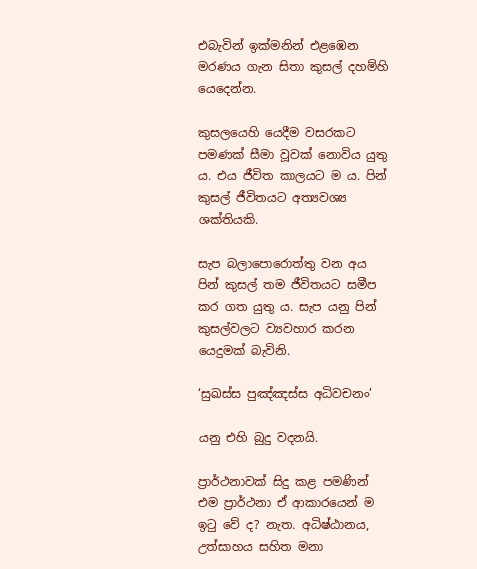එබැවින් ඉක්මනින් එළඹෙන මරණය ගැන සිතා කුසල් දහම්හි යෙදෙන්න.

කුසලයෙහි යෙදීම වසරකට පමණක් සීමා වූවක් නොවිය යුතු ය. එය ජීවිත කාලයට ම ය. පින් කුසල් ජීවිතයට අත්‍යවශ්‍ය ශක්තියකි.

සැප බලාපොරොත්තු වන අය පින් කුසල් තම ජීවිතයට සමීප කර ගත යුතු ය. සැප යනු පින් කුසල්වලට ව්‍යවහාර කරන යෙදුමක් බැවිනි.

‘සුඛස්ස පුඤ්ඤස්ස අධිවචනං’

යනු එහි බුදු වදනයි.

ප්‍රාර්ථනාවක් සිදු කළ පමණින් එම ප්‍රාර්ථනා ඒ ආකාරයෙන් ම ඉටු වේ ද? නැත. අධිෂ්ඨානය, උත්සාහය සහිත මනා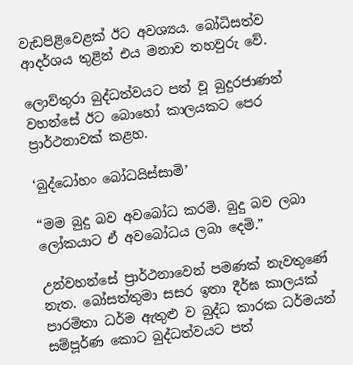වැඩපිළිවෙළක් ඊට අවශ්‍යය. බෝධිසත්ව ආදර්ශය තුළින් එය මනාව තහවුරු වේ.

ලොව්තුරා බුද්ධත්වයට පත් වූ බුදුරජාණන් වහන්සේ ඊට බොහෝ කාලයකට පෙර ප්‍රාර්ථනාවක් කළහ.

‘බුද්ධෝහං බෝධයිස්සාමි’

“මම බුදු බව අවබෝධ කරමි. බුදු බව ලබා ලෝකයාට ඒ අවබෝධය ලබා දෙමි.”

උන්වහන්සේ ප්‍රාර්ථනාවෙන් පමණක් නැවතුණේ නැත. බෝසත්තුමා සසර ඉතා දීර්ඝ කාලයක් පාරමිතා ධර්ම ඇතුළු ව බුද්ධ කාරක ධර්මයන් සම්පූර්ණ කොට බුද්ධත්වයට පත්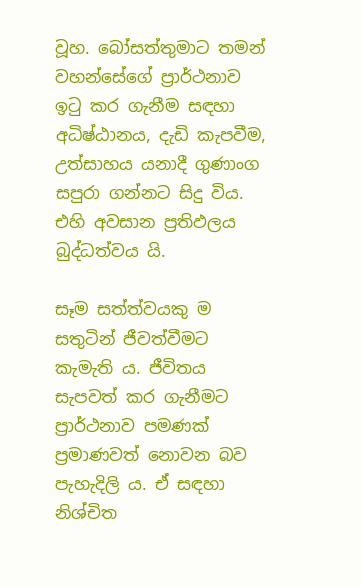වූහ. බෝසත්තුමාට තමන් වහන්සේගේ ප්‍රාර්ථනාව ඉටු කර ගැනීම සඳහා අධිෂ්ඨානය, දැඩි කැපවීම, උත්සාහය යනාදී ගුණාංග සපුරා ගන්නට සිදු විය. එහි අවසාන ප්‍රතිඵලය බුද්ධත්වය යි.

සෑම සත්ත්වයකු ම සතුටින් ජීවත්වීමට කැමැති ය. ජීවිතය සැපවත් කර ගැනීමට ප්‍රාර්ථනාව පමණක් ප්‍රමාණවත් නොවන බව පැහැදිලි ය. ඒ සඳහා නිශ්චිත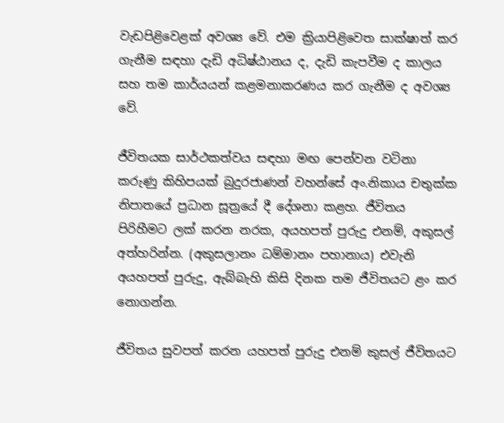වැඩපිළිවෙළක් අවශ්‍ය වේ. එම ක්‍රියාපිළිවෙත සාක්ෂාත් කර ගැනීම සඳහා දැඩි අධිෂ්ඨානය ද, දැඩි කැපවීම ද කාලය සහ තම කාර්යයන් කළමනාකරණය කර ගැනීම ද අවශ්‍ය වේ.

ජීවිතයක සාර්ථකත්වය සඳහා මඟ පෙන්වන වටිනා කරුණු කිහිපයක් බුදුරජාණන් වහන්සේ අං.නිකාය චතුක්ක නිපාතයේ ප්‍රධාන සූත්‍රයේ දී දේශනා කළහ. ජීවිතය පිරිහීමට ලක් කරන නරක, අයහපත් පුරුදු එනම්, අකුසල් අත්හරින්න. (අකුසලානං ධම්මානං පහානාය) එවැනි අයහපත් පුරුදු, ඇබ්බැහි කිසි දිනක තම ජීවිතයට ළං කර නොගන්න.

ජීවිතය සුවපත් කරන යහපත් පුරුදු එනම් කුසල් ජීවිතයට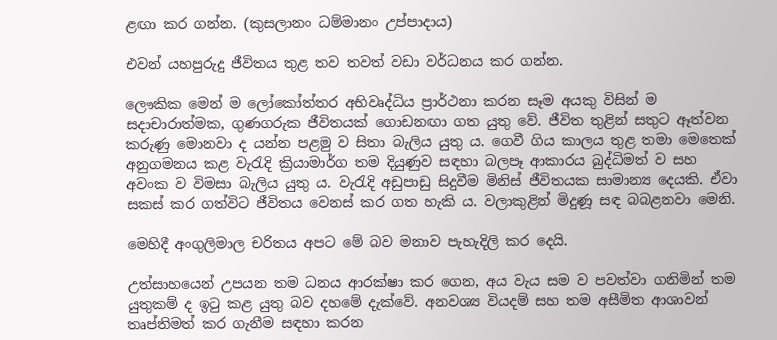ළඟා කර ගන්න. (කුසලානං ධම්මානං උප්පාදාය)

එවන් යහපුරුදු ජීවිතය තුළ තව තවත් වඩා වර්ධනය කර ගන්න.

ලෞකික මෙන් ම ලෝකෝත්තර අභිවෘද්ධිය ප්‍රාර්ථනා කරන සෑම අයකු විසින් ම සදාචාරාත්මක, ගුණගරුක ජීවිතයක් ගොඩනඟා ගත යුතු වේ. ජීවිත තුළින් සතුට ඈත්වන කරුණු මොනවා ද යන්න පළමු ව සිතා බැලිය යුතු ය. ගෙවී ගිය කාලය තුළ තමා මෙතෙක් අනුගමනය කළ වැරැදි ක්‍රියාමාර්ග තම දියුණුව සඳහා බලපෑ ආකාරය බුද්ධිමත් ව සහ අවංක ව විමසා බැලිය යුතු ය. වැරැදි අඩුපාඩු සිදුවීම මිනිස් ජීවිතයක සාමාන්‍ය දෙයකි. ඒවා සකස් කර ගත්විට ජීවිතය වෙනස් කර ගත හැකි ය. වලාකුළින් මිදුණූ සඳ බබළනවා මෙනි.

මෙහිදී අංගුලිමාල චරිතය අපට මේ බව මනාව පැහැදිලි කර දෙයි.

උත්සාහයෙන් උපයන තම ධනය ආරක්ෂා කර ගෙන, අය වැය සම ව පවත්වා ගනිමින් තම යුතුකම් ද ඉටු කළ යුතු බව දහමේ දැක්වේ. අනවශ්‍ය වියදම් සහ තම අසීමිත ආශාවන් තෘප්තිමත් කර ගැනීම සඳහා කරන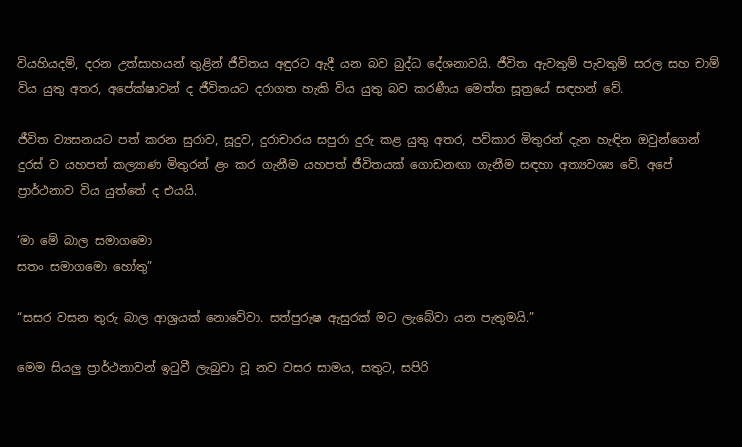වියහියදම්, දරන උත්සාහයන් තුළින් ජීවිතය අඳුරට ඇදී යන බව බුද්ධ දේශනාවයි. ජීවිත ඇවතුම් පැවතුම් සරල සහ චාම් විය යුතු අතර, අපේක්ෂාවන් ද ජීවිතයට දරාගත හැකි විය යුතු බව කරණීය මෙත්ත සූත්‍රයේ සඳහන් වේ.

ජීවිත ව්‍යසනයට පත් කරන සුරාව, සූදුව, දුරාචාරය සපුරා දුරු කළ යුතු අතර, පව්කාර මිතුරන් දැන හැඳින ඔවුන්ගෙන් දුරස් ව යහපත් කල්‍යාණ මිතුරන් ළං කර ගැනීම යහපත් ජීවිතයක් ගොඩනඟා ගැනීම සඳහා අත්‍යවශ්‍ය වේ. අපේ ප්‍රාර්ථනාව විය යුත්තේ ද එයයි.

‘මා මේ බාල සමාගමො
සතං සමාගමො හෝතු”

“සසර වසන තුරු බාල ආශ්‍රයක් නොවේවා. සත්පුරුෂ ඇසුරක් මට ලැබේවා යන පැතුමයි.”

මෙම සියලු ප්‍රාර්ථනාවන් ඉටුවී ලැබුවා වූ නව වසර සාමය, සතුට, සපිරි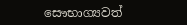සෞභාග්‍යවත්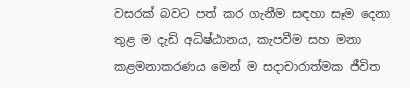වසරක් බවට පත් කර ගැනීම සඳහා සෑම දෙනා තුළ ම දැඩි අධිෂ්ඨානය, කැපවීම සහ මනා කළමනාකරණය මෙන් ම සදාචාරාත්මක ජීවිත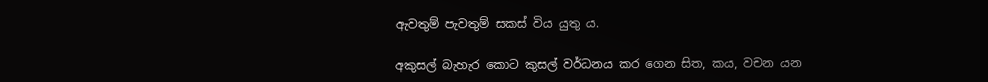ඇවතුම් පැවතුම් සකස් විය යුතු ය.

අකුසල් බැහැර කොට කුසල් වර්ධනය කර ගෙන සිත, කය, වචන යන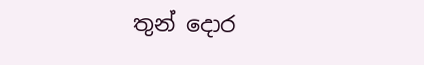තුන් දොර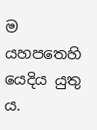ම යහපතෙහි යෙදිය යුතු ය.